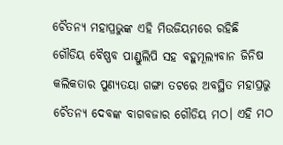ଚୈତନ୍ୟ ମହାପ୍ରଭୁଙ୍କ ଏହି ମିଉଜିୟମରେ ରହିଛି ଗୌଡିୟ ବୈଷ୍ଣବ ପାଣ୍ଡୁଲିପି ସହ ବହୁମୂଲ୍ୟବାନ ଜିନିଷ
କଲିକତାର ପୁଣ୍ୟତୟା ଗଙ୍ଗା ତଟରେ ଅବସ୍ଥିତ ମହାପ୍ରଭୁ ଚୈତନ୍ୟ ଦେବଙ୍କ ବାଗବଜାର ଗୌଡିୟ ମଠ। ଏହି ମଠ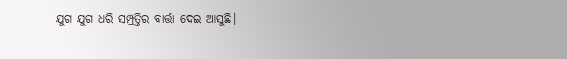ଯୁଗ ଯୁଗ ଧରି ସମ୍ପ୍ରତ୍ତିର ବାର୍ତ୍ତା ଦେଇ ଆସୁଛି।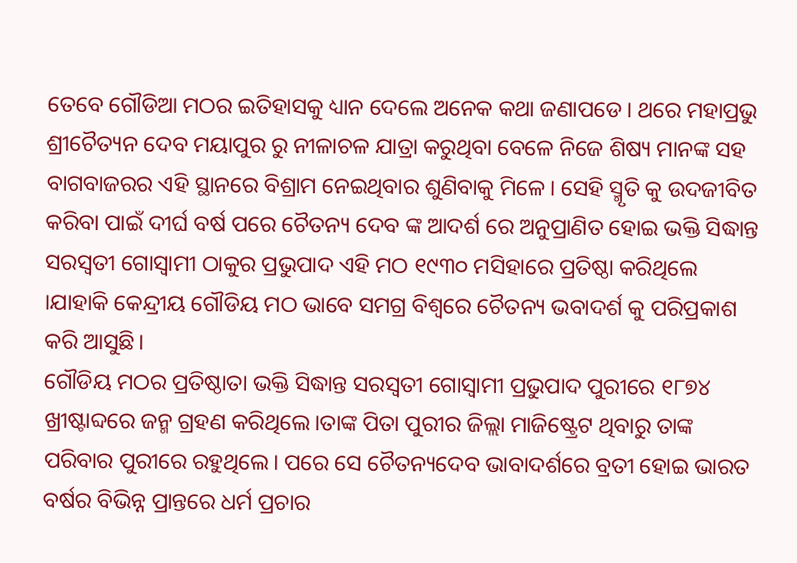ତେବେ ଗୌଡିଆ ମଠର ଇତିହାସକୁ ଧ୍ୟାନ ଦେଲେ ଅନେକ କଥା ଜଣାପଡେ। ଥରେ ମହାପ୍ରଭୁ ଶ୍ରୀଚୈତ୍ୟନ ଦେବ ମୟାପୁର ରୁ ନୀଳାଚଳ ଯାତ୍ରା କରୁଥିବା ବେଳେ ନିଜେ ଶିଷ୍ୟ ମାନଙ୍କ ସହ ବାଗବାଜରର ଏହି ସ୍ଥାନରେ ବିଶ୍ରାମ ନେଇଥିବାର ଶୁଣିବାକୁ ମିଳେ। ସେହି ସ୍ମୃତି କୁ ଉଦଜୀବିତ କରିବା ପାଇଁ ଦୀର୍ଘ ବର୍ଷ ପରେ ଚୈତନ୍ୟ ଦେବ ଙ୍କ ଆଦର୍ଶ ରେ ଅନୁପ୍ରାଣିତ ହୋଇ ଭକ୍ତି ସିଦ୍ଧାନ୍ତ ସରସ୍ଵତୀ ଗୋସ୍ୱାମୀ ଠାକୁର ପ୍ରଭୁପାଦ ଏହି ମଠ ୧୯୩୦ ମସିହାରେ ପ୍ରତିଷ୍ଠା କରିଥିଲେ ।ଯାହାକି କେନ୍ଦ୍ରୀୟ ଗୌଡିୟ ମଠ ଭାବେ ସମଗ୍ର ବିଶ୍ୱରେ ଚୈତନ୍ୟ ଭବାଦର୍ଶ କୁ ପରିପ୍ରକାଶ କରି ଆସୁଛି।
ଗୌଡିୟ ମଠର ପ୍ରତିଷ୍ଠାତା ଭକ୍ତି ସିଦ୍ଧାନ୍ତ ସରସ୍ଵତୀ ଗୋସ୍ୱାମୀ ପ୍ରଭୁପାଦ ପୁରୀରେ ୧୮୭୪ ଖ୍ରୀଷ୍ଟାବ୍ଦରେ ଜନ୍ମ ଗ୍ରହଣ କରିଥିଲେ।ତାଙ୍କ ପିତା ପୁରୀର ଜିଲ୍ଲା ମାଜିଷ୍ଟ୍ରେଟ ଥିବାରୁ ତାଙ୍କ ପରିବାର ପୁରୀରେ ରହୁଥିଲେ। ପରେ ସେ ଚୈତନ୍ୟଦେବ ଭାବାଦର୍ଶରେ ବ୍ରତୀ ହୋଇ ଭାରତ ବର୍ଷର ବିଭିନ୍ନ ପ୍ରାନ୍ତରେ ଧର୍ମ ପ୍ରଚାର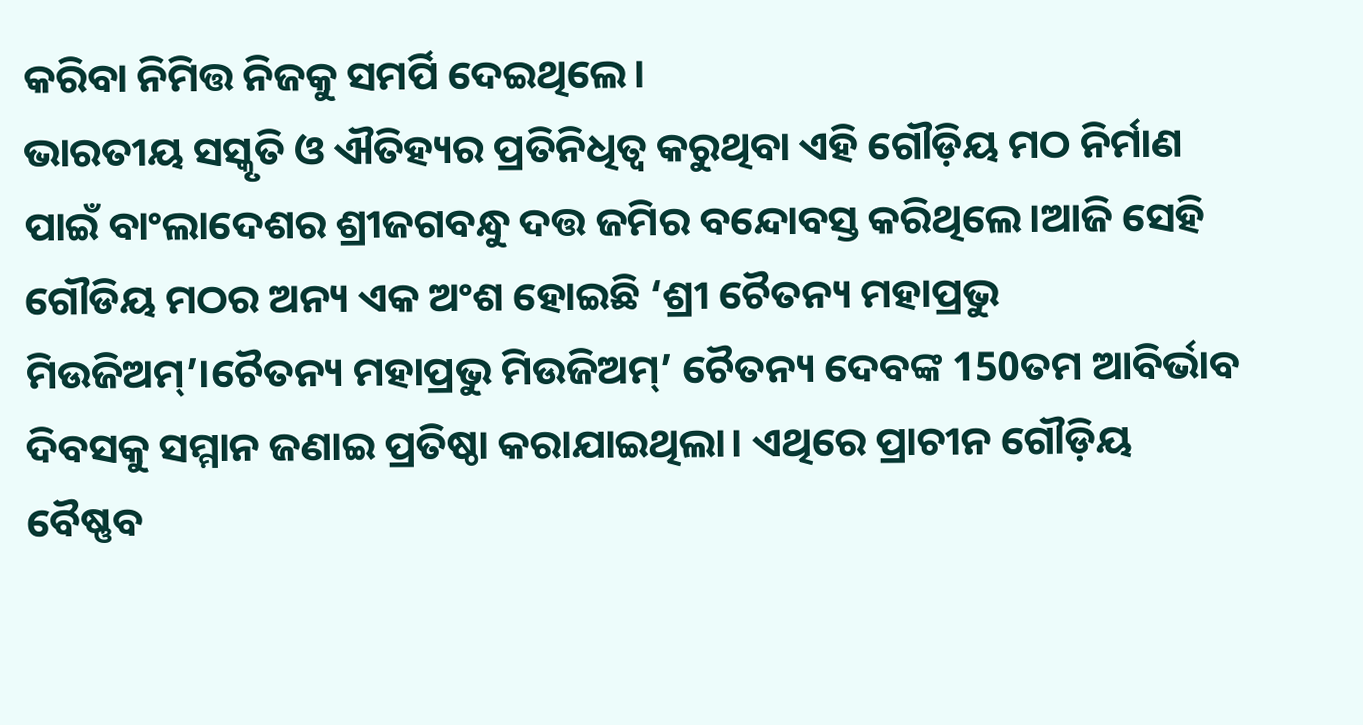କରିବା ନିମିତ୍ତ ନିଜକୁ ସମର୍ପି ଦେଇଥିଲେ।
ଭାରତୀୟ ସସ୍କୃତି ଓ ଐତିହ୍ୟର ପ୍ରତିନିଧିତ୍ଵ କରୁଥିବା ଏହି ଗୌଡ଼ିୟ ମଠ ନିର୍ମାଣ ପାଇଁ ବାଂଲାଦେଶର ଶ୍ରୀଜଗବନ୍ଧୁ ଦତ୍ତ ଜମିର ବନ୍ଦୋବସ୍ତ କରିଥିଲେ।ଆଜି ସେହି ଗୌଡିୟ ମଠର ଅନ୍ୟ ଏକ ଅଂଶ ହୋଇଛି ‘ଶ୍ରୀ ଚୈତନ୍ୟ ମହାପ୍ରଭୁ ମିଉଜିଅମ୍’।ଚୈତନ୍ୟ ମହାପ୍ରଭୁ ମିଉଜିଅମ୍’ ଚୈତନ୍ୟ ଦେବଙ୍କ 150ତମ ଆବିର୍ଭାବ ଦିବସକୁ ସମ୍ମାନ ଜଣାଇ ପ୍ରତିଷ୍ଠା କରାଯାଇଥିଲା। ଏଥିରେ ପ୍ରାଚୀନ ଗୌଡ଼ିୟ ବୈଷ୍ଣବ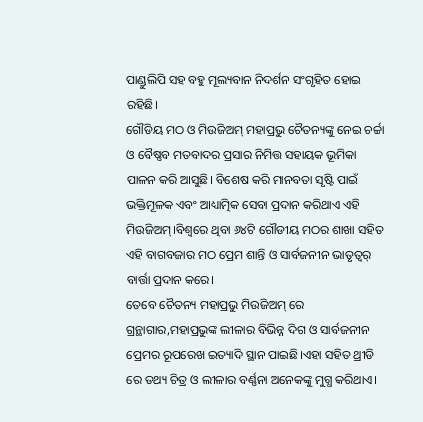ପାଣ୍ଡୁଲିପି ସହ ବହୁ ମୂଲ୍ୟବାନ ନିଦର୍ଶନ ସଂଗୃହିତ ହୋଇ ରହିଛି।
ଗୌଡିୟ ମଠ ଓ ମିଉଜିଅମ୍ ମହାପ୍ରଭୁ ଚୈତନ୍ୟଙ୍କୁ ନେଇ ଚର୍ଚ୍ଚା ଓ ବୈଷ୍ଣବ ମତବାଦର ପ୍ରସାର ନିମିତ୍ତ ସହାୟକ ଭୂମିକା ପାଳନ କରି ଆସୁଛି। ବିଶେଷ କରି ମାନବତା ସୃଷ୍ଟି ପାଇଁ ଭକ୍ତିମୂଳକ ଏବଂ ଆଧ୍ୟାତ୍ମିକ ସେବା ପ୍ରଦାନ କରିଥାଏ ଏହି ମିଉଜିଅମ୍।ବିଶ୍ୱରେ ଥିବା ୬୪ଟି ଗୌଡୀୟ ମଠର ଶାଖା ସହିତ ଏହି ବାଗବଜାର ମଠ ପ୍ରେମ ଶାନ୍ତି ଓ ସାର୍ବଜନୀନ ଭାତୃତ୍ୱର୍ ବାର୍ତ୍ତା ପ୍ରଦାନ କରେ।
ତେବେ ଚୈତନ୍ୟ ମହାପ୍ରଭୁ ମିଉଜିଅମ୍ ରେ ଗ୍ରନ୍ଥାଗାର,ମହାପ୍ରଭୁଙ୍କ ଲୀଳାର ବିଭିନ୍ନ ଦିଗ ଓ ସାର୍ବଜନୀନ ପ୍ରେମର ରୂପରେଖ ଇତ୍ୟାଦି ସ୍ଥାନ ପାଇଛି।ଏହା ସହିତ ଥ୍ରୀଡି ରେ ତଥ୍ୟ ଚିତ୍ର ଓ ଲୀଳାର ବର୍ଣ୍ଣନା ଅନେକଙ୍କୁ ମୁଗ୍ଧ କରିଥାଏ।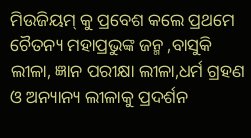ମିଉଜିୟମ୍ କୁ ପ୍ରବେଶ କଲେ ପ୍ରଥମେ ଚୈତନ୍ୟ ମହାପ୍ରଭୁଙ୍କ ଜନ୍ମ ,ବାସୁକି ଲୀଳା, ଜ୍ଞାନ ପରୀକ୍ଷା ଲୀଳା,ଧର୍ମ ଗ୍ରହଣ ଓ ଅନ୍ୟାନ୍ୟ ଲୀଳାକୁ ପ୍ରଦର୍ଶନ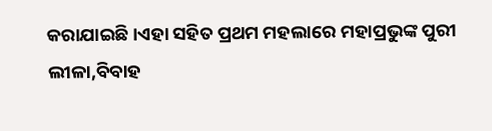କରାଯାଇଛି।ଏହା ସହିତ ପ୍ରଥମ ମହଲାରେ ମହାପ୍ରଭୁଙ୍କ ପୁରୀ ଲୀଳା,ବିବାହ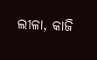ଲୀଳା, କାଜି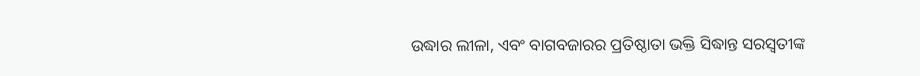ଉଦ୍ଧାର ଲୀଳା, ଏବଂ ବାଗବଜାରର ପ୍ରତିଷ୍ଠାତା ଭକ୍ତି ସିଦ୍ଧାନ୍ତ ସରସ୍ଵତୀଙ୍କ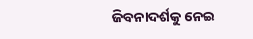ଜିବନାଦର୍ଶକୁ ନେଇ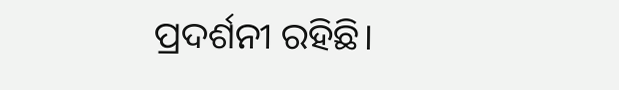ପ୍ରଦର୍ଶନୀ ରହିଛି।